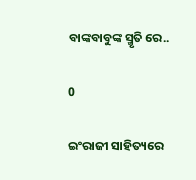ବାଙ୍କବାବୁଙ୍କ ସ୍ମୃତି ରେ..

0

ଇଂରାଜୀ ସାହିତ୍ୟରେ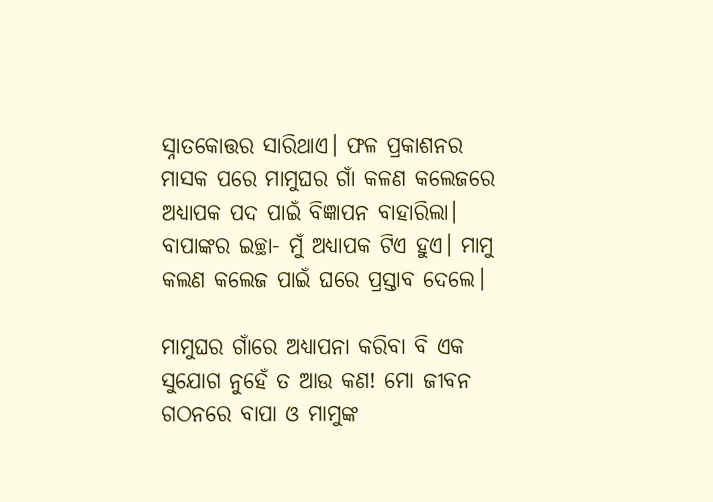ସ୍ନାତକୋତ୍ତର ସାରିଥାଏ। ଫଳ ପ୍ରକାଶନର ମାସକ ପରେ ମାମୁଘର ଗାଁ କଳଣ କଲେଜରେ ଅଧ୍ୟାପକ ପଦ ପାଇଁ ବିଜ୍ଞାପନ ବାହାରିଲା। ବାପାଙ୍କର ଇଚ୍ଛା- ମୁଁ ଅଧ୍ୟାପକ ଟିଏ ହୁଏ। ମାମୁ କଲଣ କଲେଜ ପାଇଁ ଘରେ ପ୍ରସ୍ତାବ ଦେଲେ।

ମାମୁଘର ଗାଁରେ ଅଧ୍ୟାପନା କରିବା ବି ଏକ ସୁଯୋଗ ନୁହେଁ ତ ଆଉ କଣ! ମୋ ଜୀବନ ଗଠନରେ ବାପା ଓ ମାମୁଙ୍କ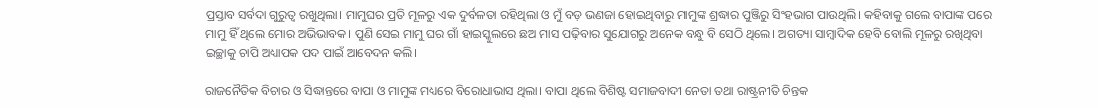ପ୍ରସ୍ତାବ ସର୍ବଦା ଗୁରୁତ୍ବ ରଖୁଥିଲା। ମାମୁଘର ପ୍ରତି ମୂଳରୁ ଏକ ଦୁର୍ବଳତା ରହିଥିଲା ଓ ମୁଁ ବଡ଼ ଭଣଜା ହୋଇଥିବାରୁ ମାମୁଙ୍କ ଶ୍ରଦ୍ଧାର ପୁଞ୍ଜିରୁ ସିଂହଭାଗ ପାଉଥିଲି। କହିବାକୁ ଗଲେ ବାପାଙ୍କ ପରେ ମାମୁ ହିଁ ଥିଲେ ମୋର ଅଭିଭାବକ। ପୁଣି ସେଇ ମାମୁ ଘର ଗାଁ ହାଇସ୍କୁଲରେ ଛଅ ମାସ ପଢ଼ିବାର ସୁଯୋଗରୁ ଅନେକ ବନ୍ଧୁ ବି ସେଠି ଥିଲେ। ଅଗତ୍ୟା ସାମ୍ବାଦିକ ହେବି ବୋଲି ମୂଳରୁ ରଖିଥିବା ଇଚ୍ଛାକୁ ଚାପି ଅଧ୍ୟାପକ ପଦ ପାଇଁ ଆବେଦନ କଲି।

ରାଜନୈତିକ ବିଚାର ଓ ସିଦ୍ଧାନ୍ତରେ ବାପା ଓ ମାମୁଙ୍କ ମଧ୍ୟରେ ବିରୋଧାଭାସ ଥିଲା। ବାପା ଥିଲେ ବିଶିଷ୍ଟ ସମାଜବାଦୀ ନେତା ତଥା ରାଷ୍ଟ୍ରନୀତି ଚିନ୍ତକ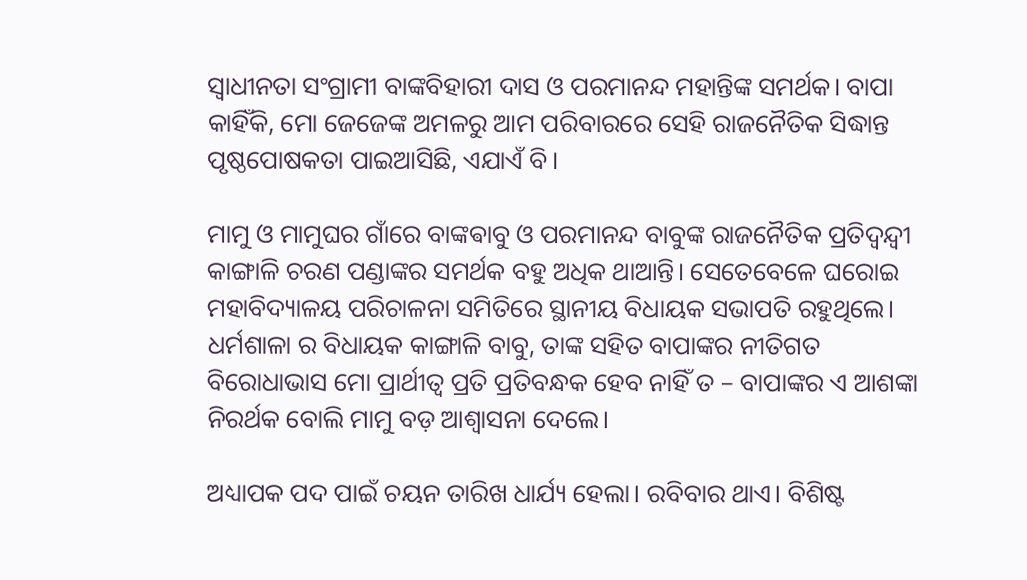ସ୍ଵାଧୀନତା ସଂଗ୍ରାମୀ ବାଙ୍କବିହାରୀ ଦାସ ଓ ପରମାନନ୍ଦ ମହାନ୍ତିଙ୍କ ସମର୍ଥକ। ବାପା କାହିଁକି, ମୋ ଜେଜେଙ୍କ ଅମଳରୁ ଆମ ପରିବାରରେ ସେହି ରାଜନୈତିକ ସିଦ୍ଧାନ୍ତ ପୃଷ୍ଠପୋଷକତା ପାଇଆସିଛି, ଏଯାଏଁ ବି।

ମାମୁ ଓ ମାମୁଘର ଗାଁରେ ବାଙ୍କଵାବୁ ଓ ପରମାନନ୍ଦ ବାବୁଙ୍କ ରାଜନୈତିକ ପ୍ରତିଦ୍ବନ୍ଦ୍ଵୀ କାଙ୍ଗାଳି ଚରଣ ପଣ୍ଡାଙ୍କର ସମର୍ଥକ ବହୁ ଅଧିକ ଥାଆନ୍ତି। ସେତେବେଳେ ଘରୋଇ ମହାବିଦ୍ୟାଳୟ ପରିଚାଳନା ସମିତିରେ ସ୍ଥାନୀୟ ବିଧାୟକ ସଭାପତି ରହୁଥିଲେ। ଧର୍ମଶାଳା ର ବିଧାୟକ କାଙ୍ଗାଳି ବାବୁ, ତାଙ୍କ ସହିତ ବାପାଙ୍କର ନୀତିଗତ ବିରୋଧାଭାସ ମୋ ପ୍ରାର୍ଥୀତ୍ବ ପ୍ରତି ପ୍ରତିବନ୍ଧକ ହେବ ନାହିଁ ତ – ବାପାଙ୍କର ଏ ଆଶଙ୍କା ନିରର୍ଥକ ବୋଲି ମାମୁ ବଡ଼ ଆଶ୍ୱାସନା ଦେଲେ।

ଅଧ୍ୟାପକ ପଦ ପାଇଁ ଚୟନ ତାରିଖ ଧାର୍ଯ୍ୟ ହେଲା। ରବିବାର ଥାଏ। ବିଶିଷ୍ଟ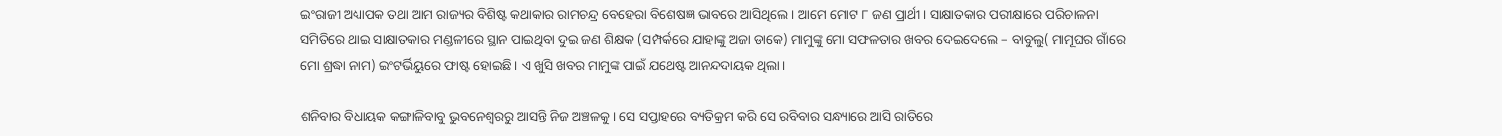ଇଂରାଜୀ ଅଧ୍ୟାପକ ତଥା ଆମ ରାଜ୍ୟର ବିଶିଷ୍ଟ କଥାକାର ରାମଚନ୍ଦ୍ର ବେହେରା ବିଶେଷଜ୍ଞ ଭାବରେ ଆସିଥିଲେ। ଆମେ ମୋଟ ୮ ଜଣ ପ୍ରାର୍ଥୀ। ସାକ୍ଷାତକାର ପରୀକ୍ଷାରେ ପରିଚାଳନା ସମିତିରେ ଥାଇ ସାକ୍ଷାତକାର ମଣ୍ଡଳୀରେ ସ୍ଥାନ ପାଇଥିବା ଦୁଇ ଜଣ ଶିକ୍ଷକ (ସମ୍ପର୍କରେ ଯାହାଙ୍କୁ ଅଜା ଡାକେ) ମାମୁଙ୍କୁ ମୋ ସଫଳତାର ଖବର ଦେଇଦେଲେ – ବାବୁଲୁ( ମାମୂଘର ଗାଁରେ ମୋ ଶ୍ରଦ୍ଧା ନାମ) ଇଂଟର୍ଭିୟୁରେ ଫାଷ୍ଟ ହୋଇଛି। ଏ ଖୁସି ଖବର ମାମୁଙ୍କ ପାଇଁ ଯଥେଷ୍ଟ ଆନନ୍ଦଦାୟକ ଥିଲା।

ଶନିବାର ବିଧାୟକ କଙ୍ଗାଳିବାବୁ ଭୁବନେଶ୍ୱରରୁ ଆସନ୍ତି ନିଜ ଅଞ୍ଚଳକୁ। ସେ ସପ୍ତାହରେ ବ୍ୟତିକ୍ରମ କରି ସେ ରବିବାର ସନ୍ଧ୍ୟାରେ ଆସି ରାତିରେ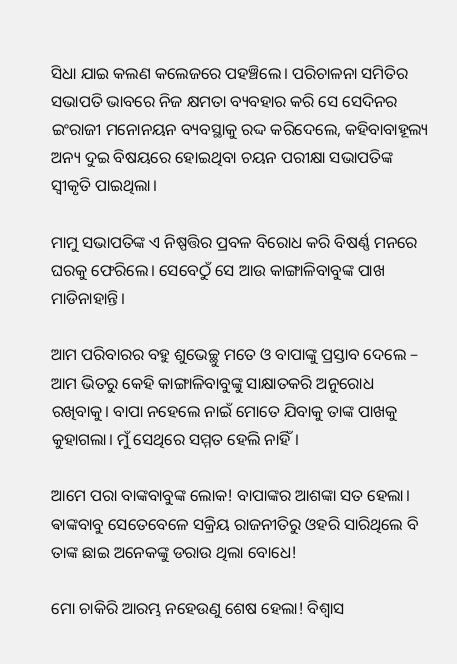ସିଧା ଯାଇ କଲଣ କଲେଜରେ ପହଞ୍ଚିଲେ। ପରିଚାଳନା ସମିତିର ସଭାପତି ଭାବରେ ନିଜ କ୍ଷମତା ବ୍ୟବହାର କରି ସେ ସେଦିନର ଇଂରାଜୀ ମନୋନୟନ ବ୍ୟବସ୍ଥାକୁ ରଦ୍ଦ କରିଦେଲେ, କହିବାବାହୂଲ୍ୟ ଅନ୍ୟ ଦୁଇ ବିଷୟରେ ହୋଇଥିବା ଚୟନ ପରୀକ୍ଷା ସଭାପତିଙ୍କ ସ୍ଵୀକୃତି ପାଇଥିଲା।

ମାମୁ ସଭାପତିଙ୍କ ଏ ନିଷ୍ପତ୍ତିର ପ୍ରବଳ ବିରୋଧ କରି ବିଷର୍ଣ୍ଣ ମନରେ ଘରକୁ ଫେରିଲେ। ସେବେଠୁଁ ସେ ଆଉ କାଙ୍ଗାଳିବାବୁଙ୍କ ପାଖ ମାଡିନାହାନ୍ତି।

ଆମ ପରିବାରର ବହୁ ଶୁଭେଚ୍ଛୁ ମତେ ଓ ବାପାଙ୍କୁ ପ୍ରସ୍ତାବ ଦେଲେ – ଆମ ଭିତରୁ କେହି କାଙ୍ଗାଳିବାବୁଙ୍କୁ ସାକ୍ଷାତକରି ଅନୁରୋଧ ରଖିବାକୁ। ବାପା ନହେଲେ ନାଇଁ ମୋତେ ଯିବାକୁ ତାଙ୍କ ପାଖକୁ କୁହାଗଲା। ମୁଁ ସେଥିରେ ସମ୍ମତ ହେଲି ନାହିଁ।

ଆମେ ପରା ବାଙ୍କବାବୁଙ୍କ ଲୋକ! ବାପାଙ୍କର ଆଶଙ୍କା ସତ ହେଲା। ଵାଙ୍କବାବୁ ସେତେବେଳେ ସକ୍ରିୟ ରାଜନୀତିରୁ ଓହରି ସାରିଥିଲେ ବି ତାଙ୍କ ଛାଇ ଅନେକଙ୍କୁ ଡରାଉ ଥିଲା ବୋଧେ!

ମୋ ଚାକିରି ଆରମ୍ଭ ନହେଉଣୁ ଶେଷ ହେଲା! ବିଶ୍ୱାସ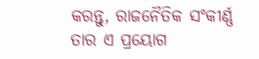କରନ୍ତୁ, ରାଜନୈତିକ ସଂକୀର୍ଣ୍ଣ ତାର ଏ ପ୍ରୟୋଗ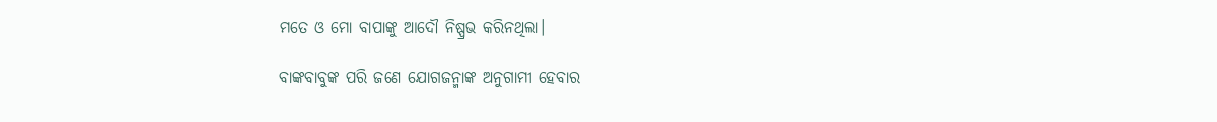ମତେ ଓ ମୋ ବାପାଙ୍କୁ ଆଦୌ ନିଷ୍ପ୍ରଭ କରିନଥିଲା।

ବାଙ୍କବାବୁଙ୍କ ପରି ଜଣେ ଯୋଗଜନ୍ମାଙ୍କ ଅନୁଗାମୀ ହେବାର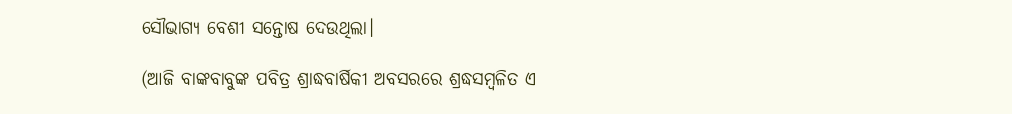ସୌଭାଗ୍ୟ ବେଶୀ ସନ୍ତୋଷ ଦେଉଥିଲା।

(ଆଜି ବାଙ୍କବାବୁଙ୍କ ପବିତ୍ର ଶ୍ରାଦ୍ଧବାର୍ଷିକୀ ଅବସରରେ ଶ୍ରଦ୍ଧସମ୍ବଳିତ ଏ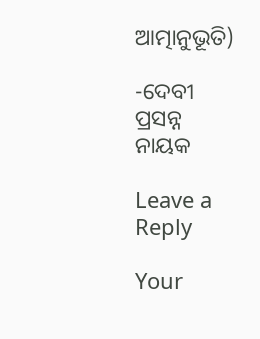ଆତ୍ମାନୁଭୂତି)

-ଦେବୀ ପ୍ରସନ୍ନ ନାୟକ

Leave a Reply

Your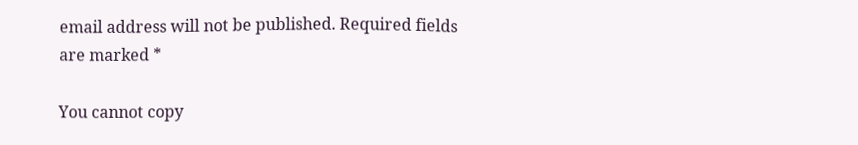email address will not be published. Required fields are marked *

You cannot copy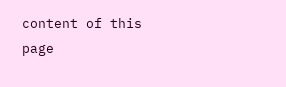content of this page